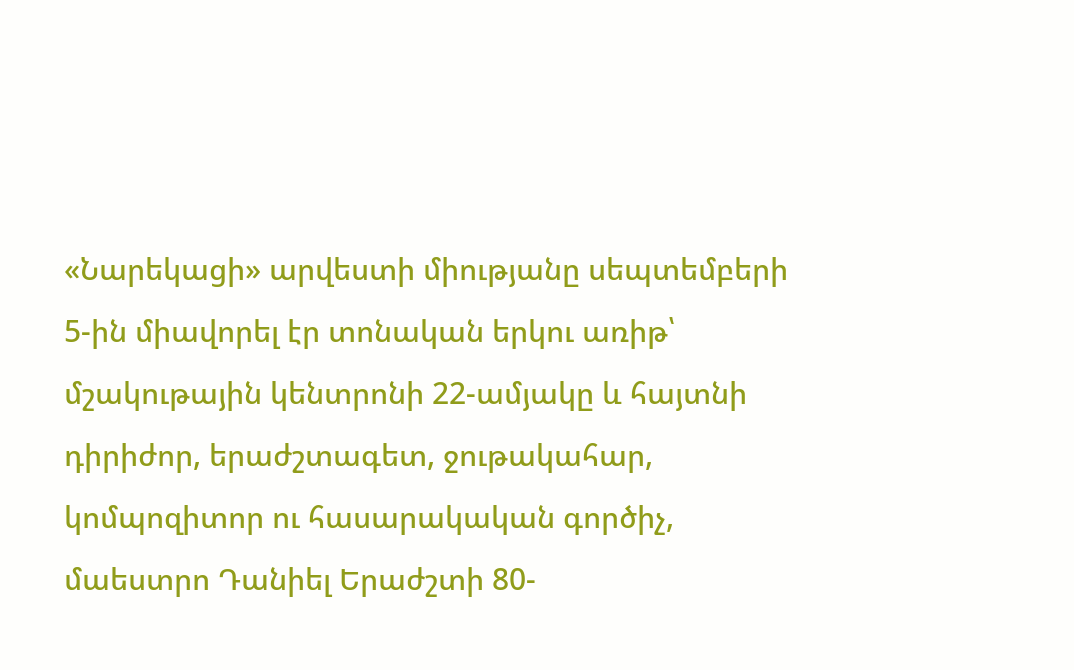«Նարեկացի» արվեստի միությանը սեպտեմբերի 5-ին միավորել էր տոնական երկու առիթ՝ մշակութային կենտրոնի 22-ամյակը և հայտնի դիրիժոր, երաժշտագետ, ջութակահար, կոմպոզիտոր ու հասարակական գործիչ, մաեստրո Դանիել Երաժշտի 80-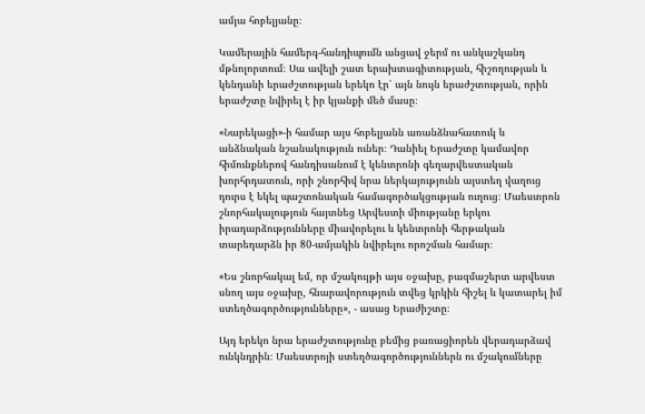ամյա հոբելյանը։

Կամերային համերգ-հանդիպումն անցավ ջերմ ու անկաշկանդ մթնոլորտում։ Սա ավելի շատ երախտագիտության, հիշողության և կենդանի երաժշտության երեկո էր՝ այն նույն երաժշտության, որին երաժշտը նվիրել է իր կյանքի մեծ մասը։

«Նարեկացի»-ի համար այս հոբելյանն առանձնահատուկ և անձնական նշանակություն ուներ։ Դանիել Երաժշտը կամավոր հիմունքներով հանդիսանում է կենտրոնի գեղարվեստական խորհրդատուն, որի շնորհիվ նրա ներկայությունն այստեղ վաղուց դուրս է եկել պաշտոնական համագործակցության ուղուց։ Մաեստրոն շնորհակալություն հայտնեց Արվեստի միությանը երկու իրադարձությունները միավորելու և կենտրոնի հերթական տարեդարձն իր 80-ամյակին նվիրելու որոշման համար։

«Ես շնորհակալ եմ, որ մշակույթի այս օջախը, բազմաշերտ արվեստ սնող այս օջախը, հնարավորություն տվեց կրկին հիշել և կատարել իմ ստեղծագործությունները», - ասաց Երաժիշտը։

Այդ երեկո նրա երաժշտությունը բեմից բառացիորեն վերադարձավ ունկնդրին։ Մաեստրոյի ստեղծագործություններն ու մշակումները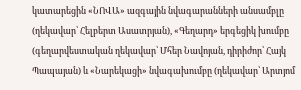կատարեցին «ՆՈՎԱ» ազգային նվագարանների անսամբլը (ղեկավար՝ Հելբերտ Ասատրյան), «Գեղարդ» երգեցիկ խումբը (գեղարվեստական ղեկավար՝ Մհեր Նավոյան, դիրիժոր՝ Հայկ Պապայան) և «Նարեկացի» նվագախումբը (ղեկավար՝ Արտյոմ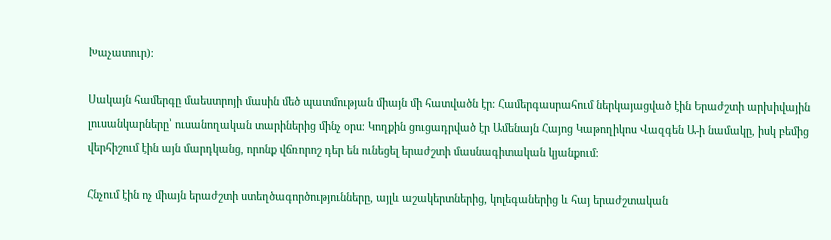Խաչատուր)։

Սակայն համերգը մաեստրոյի մասին մեծ պատմության միայն մի հատվածն էր։ Համերգասրահում ներկայացված էին Երաժշտի արխիվային լուսանկարները՝ ուսանողական տարիներից մինչ օրս։ Կողքին ցուցադրված էր Ամենայն Հայոց Կաթողիկոս Վազգեն Ա-ի նամակը, իսկ բեմից վերհիշում էին այն մարդկանց, որոնք վճռորոշ դեր են ունեցել երաժշտի մասնագիտական կյանքում։

Հնչում էին ոչ միայն երաժշտի ստեղծագործությունները, այլև աշակերտներից, կոլեգաներից և հայ երաժշտական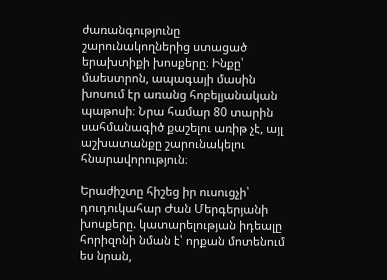ժառանգությունը շարունակողներից ստացած երախտիքի խոսքերը։ Ինքը՝ մաեստրոն, ապագայի մասին խոսում էր առանց հոբելյանական պաթոսի։ Նրա համար 80 տարին սահմանագիծ քաշելու առիթ չէ, այլ աշխատանքը շարունակելու հնարավորություն։

Երաժիշտը հիշեց իր ուսուցչի՝ դուդուկահար Ժան Մերգերյանի խոսքերը. կատարելության իդեալը հորիզոնի նման է՝ որքան մոտենում ես նրան,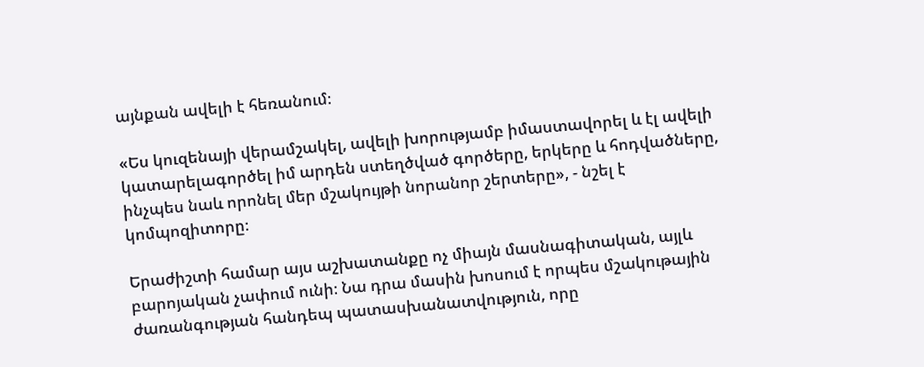այնքան ավելի է հեռանում։

«Ես կուզենայի վերամշակել, ավելի խորությամբ իմաստավորել և էլ ավելի կատարելագործել իմ արդեն ստեղծված գործերը, երկերը և հոդվածները, ինչպես նաև որոնել մեր մշակույթի նորանոր շերտերը», - նշել է կոմպոզիտորը։

Երաժիշտի համար այս աշխատանքը ոչ միայն մասնագիտական, այլև բարոյական չափում ունի։ Նա դրա մասին խոսում է որպես մշակութային ժառանգության հանդեպ պատասխանատվություն, որը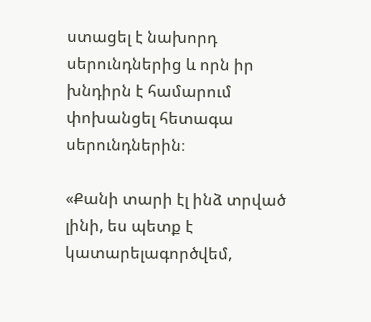ստացել է նախորդ սերունդներից և որն իր խնդիրն է համարում փոխանցել հետագա սերունդներին։

«Քանի տարի էլ ինձ տրված լինի, ես պետք է կատարելագործվեմ,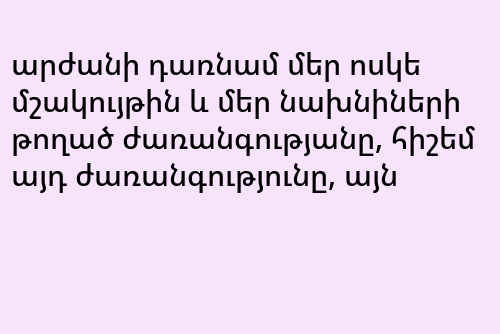արժանի դառնամ մեր ոսկե մշակույթին և մեր նախնիների թողած ժառանգությանը, հիշեմ այդ ժառանգությունը, այն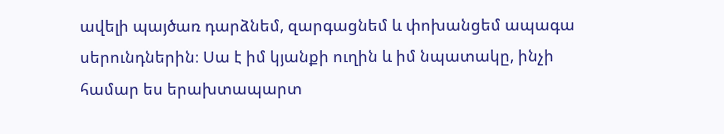ավելի պայծառ դարձնեմ, զարգացնեմ և փոխանցեմ ապագա սերունդներին։ Սա է իմ կյանքի ուղին և իմ նպատակը, ինչի համար ես երախտապարտ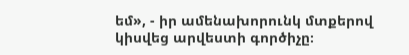եմ», - իր ամենախորունկ մտքերով կիսվեց արվեստի գործիչը։